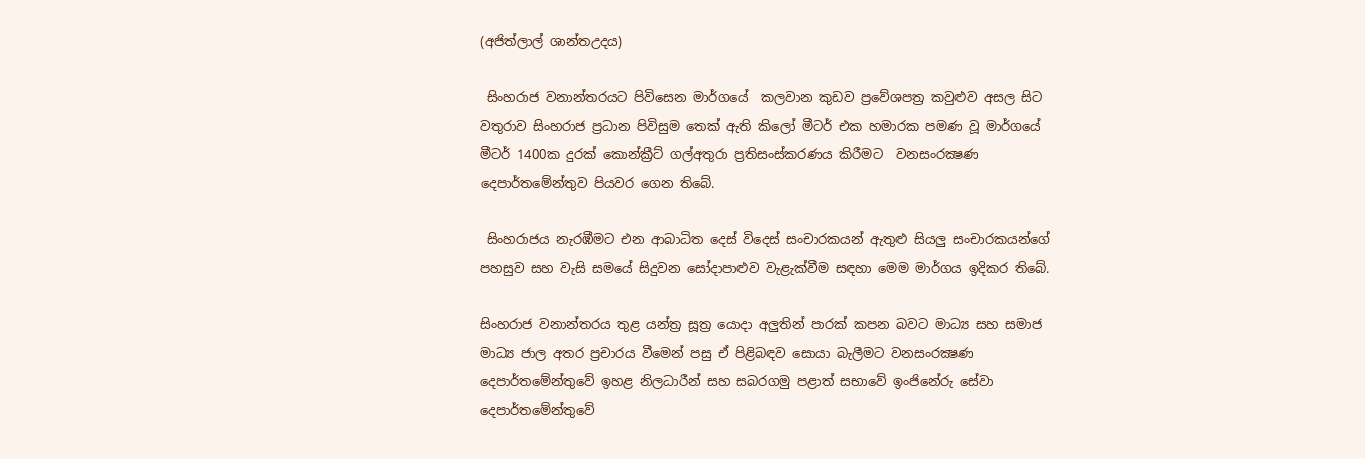(අජිත්ලාල් ශාන්තඋදය)

 සිංහරාජ වනාන්තරයට පිවිසෙන මාර්ගයේ  කලවාන කුඩව ප්‍රවේශපත්‍ර කවුළුව අසල සිට වතුරාව සිංහරාජ ප්‍රධාන පිවිසුම තෙක් ඇති කිලෝ මීටර් එක හමාරක පමණ වූ මාර්ගයේ මීටර් 1400ක දුරක් කොන්ක්‍රීට් ගල්අතුරා ප්‍රතිසංස්කරණය කිරීමට  වනසංරක්‍ෂණ දෙපාර්තමේන්තුව පියවර ගෙන තිබේ.

 සිංහරාජය නැරඹීමට එන ආබාධිත දෙස් විදෙස් සංචාරකයන් ඇතුළු සියලු සංචාරකයන්ගේ පහසුව සහ වැසි සමයේ සිදුවන සෝදාපාළුව වැළැක්වීම සඳහා මෙම මාර්ගය ඉදිකර තිබේ.

සිංහරාජ වනාන්තරය තුළ යන්ත්‍ර සූත්‍ර යොදා අලුතින් පාරක් කපන බවට මාධ්‍ය සහ සමාජ මාධ්‍ය ජාල අතර ප්‍රචාරය වීමෙන් පසු ඒ පිළිබඳව සොයා බැලීමට වනසංරක්‍ෂණ දෙපාර්තමේන්තුවේ ඉහළ නිලධාරීන් සහ සබරගමු පළාත් සභාවේ ඉංජිනේරු සේවා දෙපාර්තමේන්තුවේ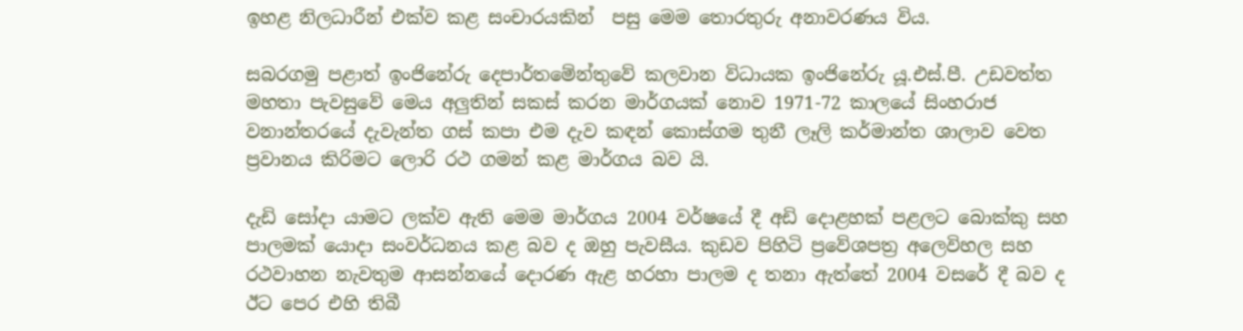ඉහළ නිලධාරීන් එක්ව කළ සංචාරයකින්  පසු මෙම තොරතුරු අනාවරණය විය.

සබරගමු පළාත් ඉංජිනේරු දෙපාර්තමේන්තුවේ කලවාන විධායක ඉංජිනේරු යූ.එස්.පී. උඩවත්ත මහතා පැවසුවේ මෙය අලුතින් සකස් කරන මාර්ගයක් නොව 1971-72 කාලයේ සිංහරාජ වනාන්තරයේ දැවැන්ත ගස් කපා එම දැව කඳන් කොස්ගම තුනී ලෑලි කර්මාන්ත ශාලාව වෙත ප්‍රවානය කිරිමට ලොරි රථ ගමන් කළ මාර්ගය බව යි.

දැඩි සෝදා යාමට ලක්ව ඇති මෙම මාර්ගය 2004 වර්ෂයේ දී අඩි දොළහක් පළලට බොක්කු සහ පාලමක් යොදා සංවර්ධනය කළ බව ද ඔහු පැවසීය. කුඩව පිහිටි ප්‍රවේශපත්‍ර අලෙවිහල සහ රථවාහන නැවතුම ආසන්නයේ දොරණ ඇළ හරහා පාලම ද තනා ඇත්තේ 2004 වසරේ දී බව ද  ඊට පෙර එහි තිබී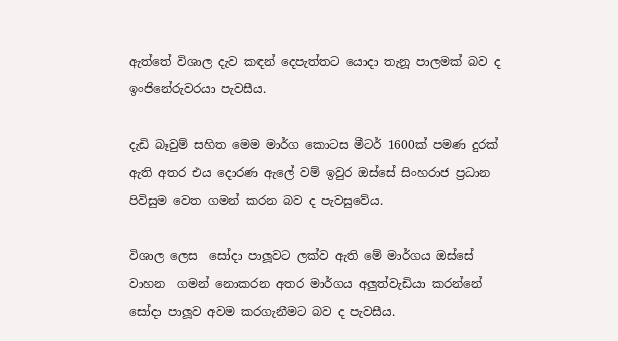ඇත්තේ විශාල දැව කඳන් දෙපැත්තට යොදා තැනූ පාලමක් බව ද ඉංජිනේරුවරයා පැවසීය.

දැඩි බෑවුම් සහිත මෙම මාර්ග කොටස මීටර් 1600ක් පමණ දුරක් ඇති අතර එය දොරණ ඇලේ වම් ඉවුර ඔස්සේ සිංහරාජ ප්‍රධාන පිවිසුම වෙත ගමන් කරන බව ද පැවසුවේය.

විශාල ලෙස  සෝදා පාලූවට ලක්ව ඇති මේ මාර්ගය ඔස්සේ වාහන  ගමන් නොකරන අතර මාර්ගය අලුත්වැඩියා කරන්නේ සෝදා පාලූව අවම කරගැනීමට බව ද පැවසීය.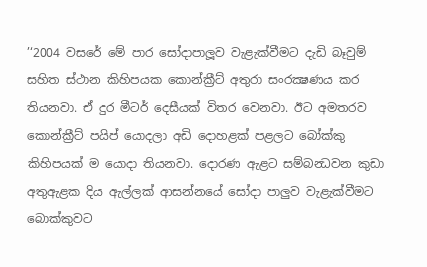’‘2004 වසරේ මේ පාර සෝදාපාලූව වැළැක්වීමට දැඩි බෑවුම් සහිත ස්ථාන කිහිපයක කොන්ක්‍රීට් අතුරා සංරක්‍ෂණය කර තියනවා. ඒ දුර මීටර් දෙසීයක් විතර වෙනවා. ඊට අමතරව කොන්ක්‍රීට් පයිප් යොදලා අඩි දොහළක් පළලට බෝක්කු කිහිපයක් ම යොදා තියනවා. දොරණ ඇළට සම්බන්‍ධවන කුඩා අතුඇළක දිය ඇල්ලක් ආසන්නයේ සෝදා පාලුව වැළැක්වීමට බොක්කුවට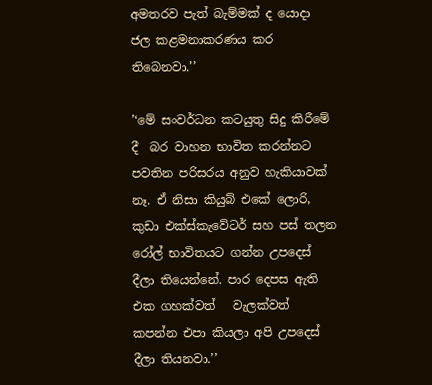අමතරව පැත් බැම්මක් ද යොදා ජල කළමනාකරණය කර තිබෙනවා.’’

’‘මේ සංවර්ධන කටයුතු සිදු කිරීමේ දී  බර වාහන භාවිත කරන්නට පවතින පරිසරය අනුව හැකියාවක් නෑ. ඒ නිසා කියුබ් එකේ ලොරි,  කුඩා එක්ස්කැවේටර් සහ පස් තලන රෝල් භාවිතයට ගන්න උපදෙස් දීලා තියෙන්නේ. පාර දෙපස ඇති එක ගහක්වත්   වැලක්වත් කපන්න එපා කියලා අපි උපදෙස් දීලා තියනවා.’’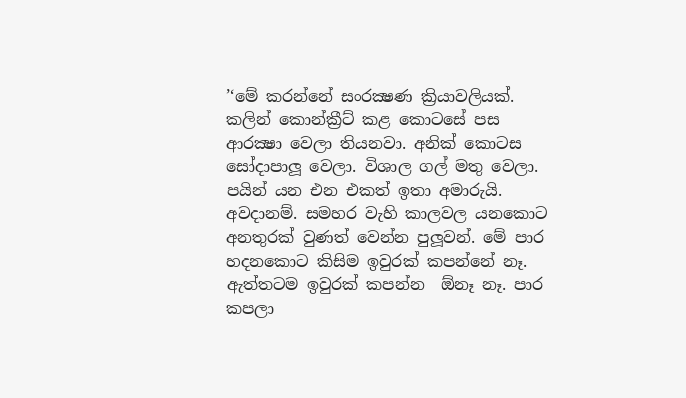’‘මේ කරන්නේ සංරක්‍ෂණ ක්‍රියාවලියක්. කලින් කොන්ක්‍රීට් කළ කොටසේ පස ආරක්‍ෂා වෙලා තියනවා. අනික් කොටස සෝදාපාලූ වෙලා. විශාල ගල් මතු වෙලා. පයින් යන එන එකත් ඉතා අමාරුයි. අවදානම්. සමහර වැහි කාලවල යනකොට අනතුරක් වුණත් වෙන්න පුලූවන්. මේ පාර හදනකොට කිසිම ඉවුරක් කපන්නේ නෑ. ඇත්තටම ඉවුරක් කපන්න  ඕනෑ නෑ. පාර කපලා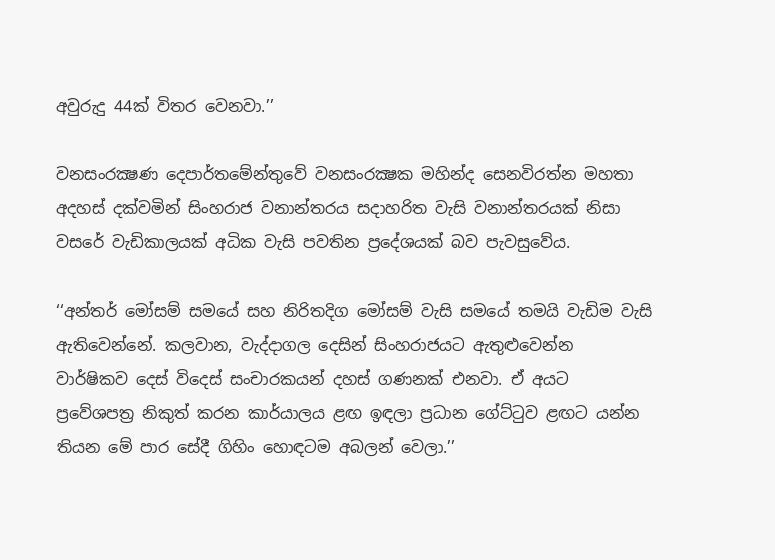අවුරුදු 44ක් විතර වෙනවා.’’

වනසංරක්‍ෂණ දෙපාර්තමේන්තුවේ වනසංරක්‍ෂක මහින්ද සෙනවිරත්න මහතා අදහස් දක්වමින් සිංහරාජ වනාන්තරය සදාහරිත වැසි වනාන්තරයක් නිසා වසරේ වැඩිකාලයක් අධික වැසි පවතින ප්‍රදේශයක් බව පැවසුවේය.

‘‘අන්තර් මෝසම් සමයේ සහ නිරිතදිග මෝසම් වැසි සමයේ තමයි වැඩිම වැසි ඇතිවෙන්නේ. කලවාන, වැද්දාගල දෙසින් සිංහරාජයට ඇතුළුවෙන්න වාර්ෂිකව දෙස් විදෙස් සංචාරකයන් දහස් ගණනක් එනවා. ඒ අයට  ප්‍රවේශපත්‍ර නිකුත් කරන කාර්යාලය ළඟ ඉඳලා ප්‍රධාන ගේට්ටුව ළඟට යන්න තියන මේ පාර සේදී ගිහිං හොඳටම අබලන් වෙලා.’’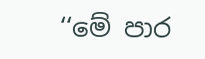‘‘මේ පාර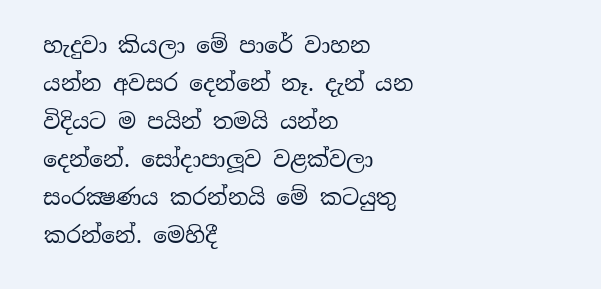හැදුවා කියලා මේ පාරේ වාහන යන්න අවසර දෙන්නේ නෑ. දැන් යන විදියට ම පයින් තමයි යන්න දෙන්නේ. සෝදාපාලූව වළක්වලා සංරක්‍ෂණය කරන්නයි මේ කටයුතු කරන්නේ. මෙහිදී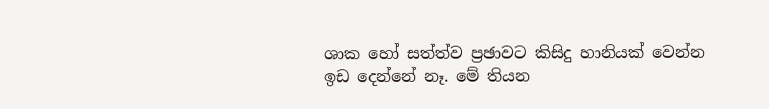ශාක හෝ සත්ත්ව ප්‍රඡාවට කිසිදු හානියක් වෙන්න ඉඩ දෙන්නේ නෑ. මේ තියන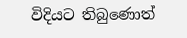විදියට තිබුණොත්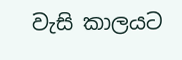වැසි කාලයට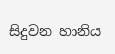සිදුවන හානිය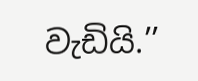වැඩියි.’’